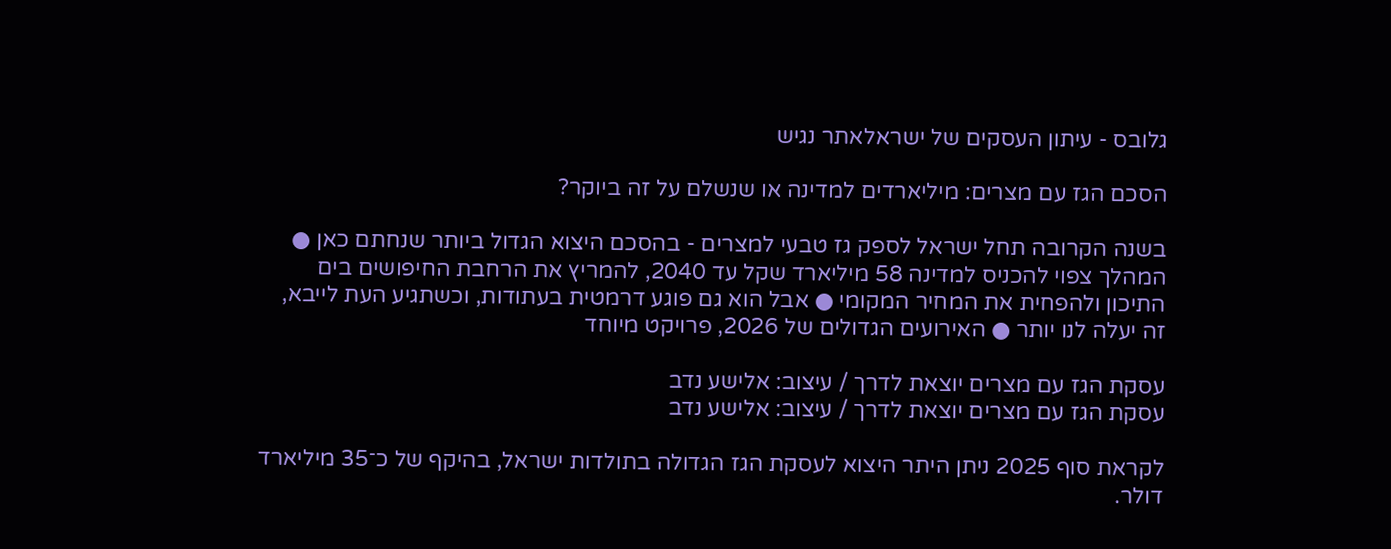גלובס - עיתון העסקים של ישראלאתר נגיש

הסכם הגז עם מצרים: מיליארדים למדינה או שנשלם על זה ביוקר?

בשנה הקרובה תחל ישראל לספק גז טבעי למצרים - בהסכם היצוא הגדול ביותר שנחתם כאן ● המהלך צפוי להכניס למדינה 58 מיליארד שקל עד 2040, להמריץ את הרחבת החיפושים בים התיכון ולהפחית את המחיר המקומי ● אבל הוא גם פוגע דרמטית בעתודות, וכשתגיע העת לייבא, זה יעלה לנו יותר ● האירועים הגדולים של 2026, פרויקט מיוחד

עסקת הגז עם מצרים יוצאת לדרך / עיצוב: אלישע נדב
עסקת הגז עם מצרים יוצאת לדרך / עיצוב: אלישע נדב

לקראת סוף 2025 ניתן היתר היצוא לעסקת הגז הגדולה בתולדות ישראל, בהיקף של כ־35 מיליארד דולר.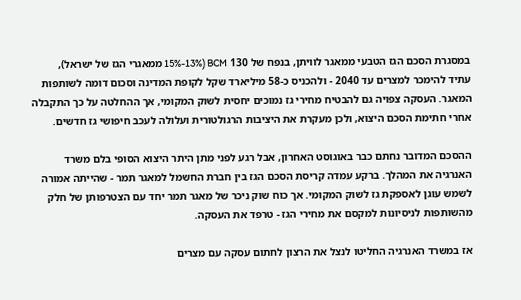במסגרת הסכם הגז הטבעי ממאגר לוויתן, בנפח של 130 BCM (15%-13% ממאגרי הגז של ישראל), עתיד להימכר למצרים עד 2040 - ולהכניס כ-58 מיליארד שקל לקופת המדינה וסכום דומה לשותפות המאגר. העסקה צפויה גם להבטיח מחירי גז נמוכים יחסית לשוק המקומי, אך ההחלטה על כך התקבלה אחרי חתימת הסכם היצוא, ולכן מעקרת את היציבות הרגולטורית ועלולה לעכב חיפושי גז חדשים.

ההסכם המדובר נחתם כבר באוגוסט האחרון, אבל רגע לפני מתן היתר היצוא הסופי בלם משרד האנרגיה את המהלך. ברקע עמדה קריסת הסכם הגז בין חברת החשמל למאגר תמר - שהייתה אמורה לשמש עוגן לאספקת גז לשוק המקומי. אך כוח שוק ניכר של מאגר תמר יחד עם הצטרפותן של חלק מהשותפות לניסיונות למקסם את מחירי הגז - טרפד את העסקה.

אז במשרד האנרגיה החליטו לנצל את הרצון לחתום עסקה עם מצרים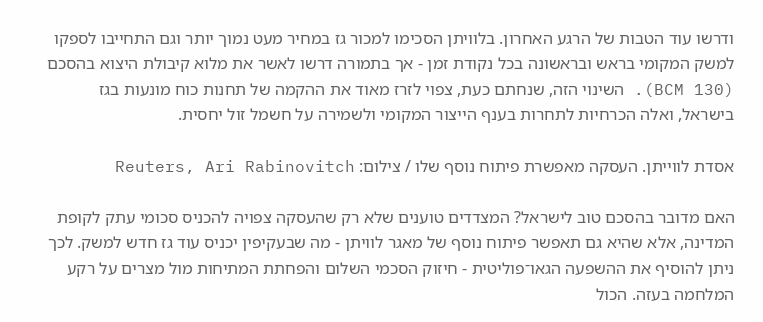ודרשו עוד הטבות של הרגע האחרון. בלוויתן הסכימו למכור גז במחיר מעט נמוך יותר וגם התחייבו לספקו למשק המקומי בראש ובראשונה בכל נקודת זמן - אך בתמורה דרשו לאשר את מלוא קיבולת היצוא בהסכם (130 BCM). השינוי הזה, שנחתם כעת, צפוי לזרז מאוד את ההקמה של תחנות כוח מונעות בגז בישראל, ואלה הכרחיות לתחרות בענף הייצור המקומי ולשמירה על חשמל זול יחסית.

אסדת לווייתן. העסקה מאפשרת פיתוח נוסף שלו / צילום: Reuters, Ari Rabinovitch

האם מדובר בהסכם טוב לישראל? המצדדים טוענים שלא רק שהעסקה צפויה להכניס סכומי עתק לקופת המדינה, אלא שהיא גם תאפשר פיתוח נוסף של מאגר לוויתן - מה שבעקיפין יכניס עוד גז חדש למשק. לכך ניתן להוסיף את ההשפעה הגאו־פוליטית - חיזוק הסכמי השלום והפחתת המתיחות מול מצרים על רקע המלחמה בעזה. הכול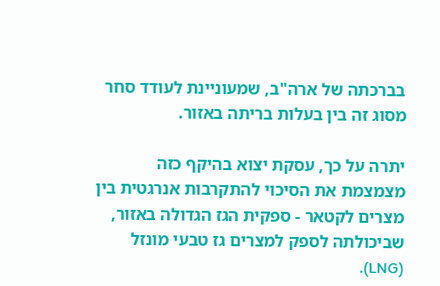בברכתה של ארה"ב, שמעוניינת לעודד סחר מסוג זה בין בעלות בריתה באזור.

יתרה על כך, עסקת יצוא בהיקף כזה מצמצמת את הסיכוי להתקרבות אנרגטית בין מצרים לקטאר - ספקית הגז הגדולה באזור, שביכולתה לספק למצרים גז טבעי מונזל (LNG).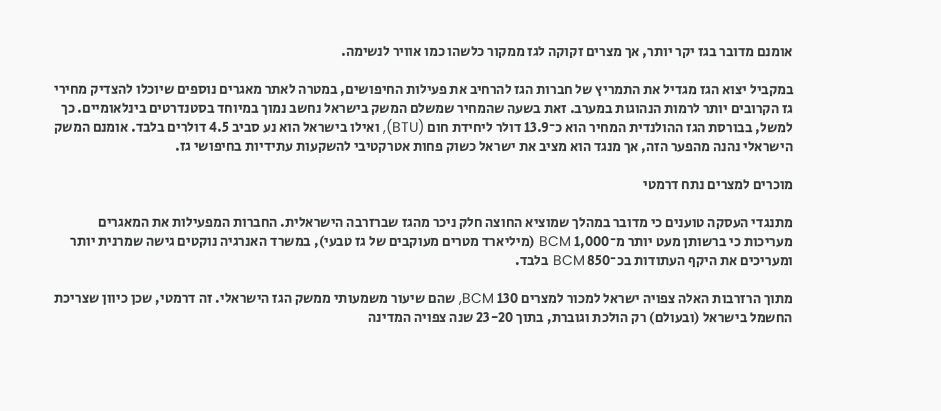אומנם מדובר בגז יקר יותר, אך מצרים זקוקה לגז ממקור כלשהו כמו אוויר לנשימה.

במקביל יצוא הגז מגדיל את התמריץ של חברות הגז להרחיב את פעילות החיפושים, במטרה לאתר מאגרים נוספים שיוכלו להצדיק מחירי גז הקרובים יותר לרמות הנהוגות במערב. זאת בשעה שהמחיר שמשלם המשק בישראל נחשב נמוך במיוחד בסטנדרטים בינלאומיים. כך למשל, בבורסת הגז ההולנדית המחיר הוא כ־13.9 דולר ליחידת חום (BTU), ואילו בישראל הוא נע סביב 4.5 דולרים בלבד. אומנם המשק הישראלי נהנה מהפער הזה, אך מנגד הוא מציב את ישראל כשוק פחות אטרקטיבי להשקעות עתידיות בחיפושי גז.

מוכרים למצרים נתח דרמטי

מתנגדי העסקה טוענים כי מדובר במהלך שמוציא החוצה חלק ניכר מהגז שברזרבה הישראלית. החברות המפעילות את המאגרים מעריכות כי ברשותן מעט יותר מ־1,000 BCM (מיליארד מטרים מעוקבים של גז טבעי), במשרד האנרגיה נוקטים גישה שמרנית יותר ומעריכים את היקף העתודות בכ־850 BCM בלבד.

מתוך הרזרבות האלה צפויה ישראל למכור למצרים 130 BCM, שהם שיעור משמעותי ממשק הגז הישראלי. זה דרמטי, שכן כיוון שצריכת החשמל בישראל (ובעולם) רק הולכת וגוברת, בתוך 23-20 שנה צפויה המדינה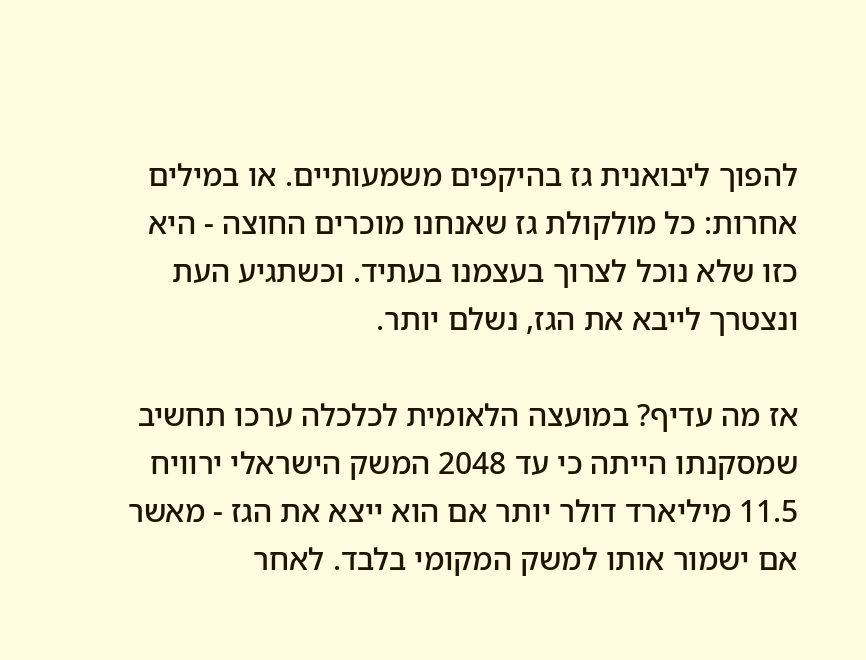להפוך ליבואנית גז בהיקפים משמעותיים. או במילים אחרות: כל מולקולת גז שאנחנו מוכרים החוצה - היא כזו שלא נוכל לצרוך בעצמנו בעתיד. וכשתגיע העת ונצטרך לייבא את הגז, נשלם יותר.

אז מה עדיף? במועצה הלאומית לכלכלה ערכו תחשיב שמסקנתו הייתה כי עד 2048 המשק הישראלי ירוויח 11.5 מיליארד דולר יותר אם הוא ייצא את הגז - מאשר אם ישמור אותו למשק המקומי בלבד. לאחר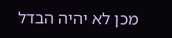מכן לא יהיה הבדל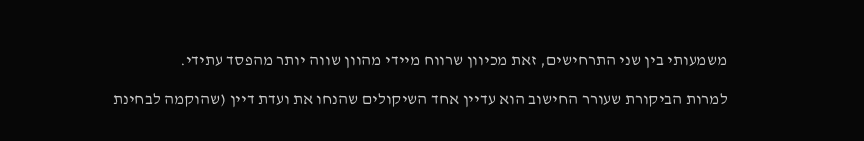משמעותי בין שני התרחישים, זאת מכיוון שרווח מיידי מהוון שווה יותר מהפסד עתידי.

למרות הביקורת שעורר החישוב הוא עדיין אחד השיקולים שהנחו את ועדת דיין (שהוקמה לבחינת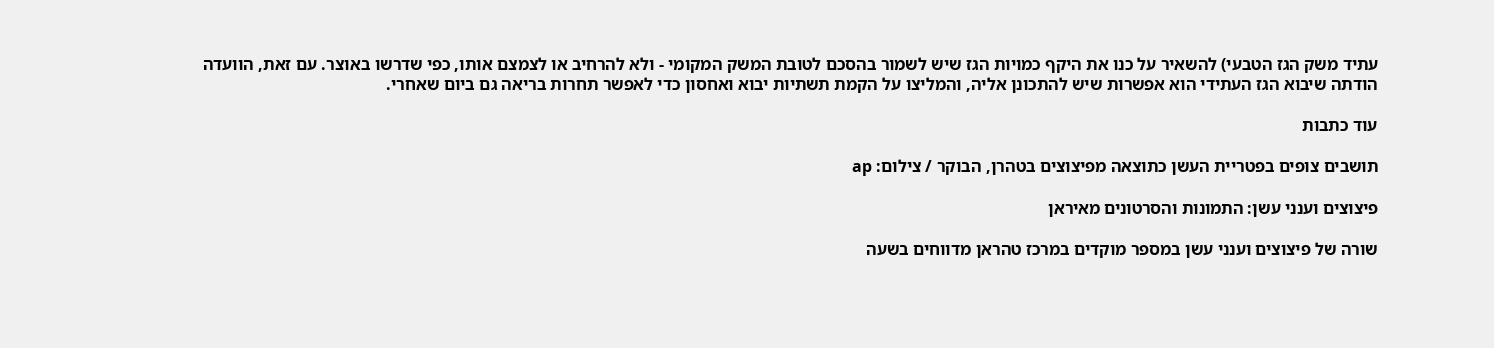עתיד משק הגז הטבעי) להשאיר על כנו את היקף כמויות הגז שיש לשמור בהסכם לטובת המשק המקומי - ולא להרחיב או לצמצם אותו, כפי שדרשו באוצר. עם זאת, הוועדה הודתה שיבוא הגז העתידי הוא אפשרות שיש להתכונן אליה, והמליצו על הקמת תשתיות יבוא ואחסון כדי לאפשר תחרות בריאה גם ביום שאחרי.

עוד כתבות

תושבים צופים בפטריית העשן כתוצאה מפיצוצים בטהרן, הבוקר / צילום: ap

פיצוצים וענני עשן: התמונות והסרטונים מאיראן

שורה של פיצוצים וענני עשן במספר מוקדים במרכז טהראן מדווחים בשעה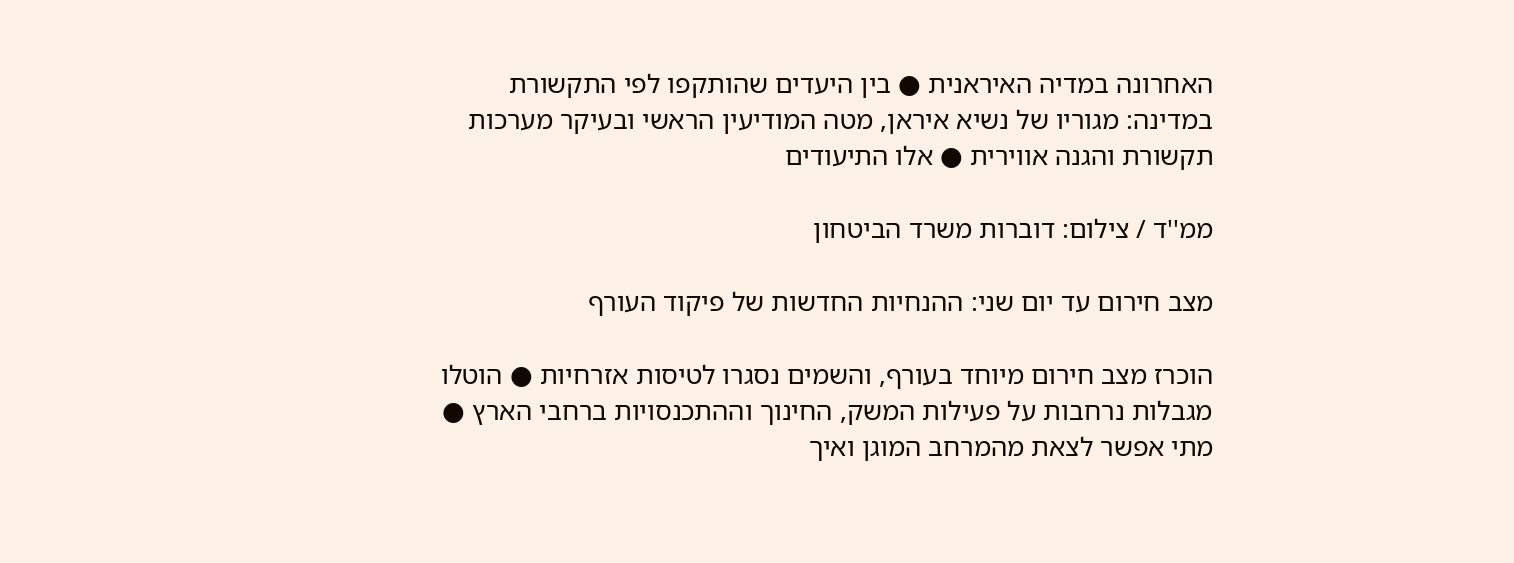האחרונה במדיה האיראנית ● בין היעדים שהותקפו לפי התקשורת במדינה: מגוריו של נשיא איראן, מטה המודיעין הראשי ובעיקר מערכות תקשורת והגנה אווירית ● אלו התיעודים

ממ''ד / צילום: דוברות משרד הביטחון

מצב חירום עד יום שני: ההנחיות החדשות של פיקוד העורף

הוכרז מצב חירום מיוחד בעורף, והשמים נסגרו לטיסות אזרחיות ● הוטלו מגבלות נרחבות על פעילות המשק, החינוך וההתכנסויות ברחבי הארץ ● מתי אפשר לצאת מהמרחב המוגן ואיך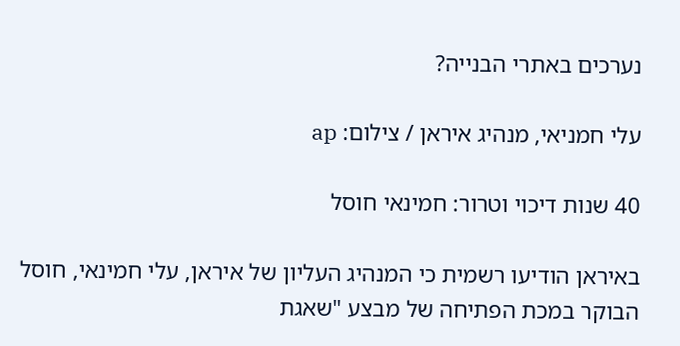נערכים באתרי הבנייה?

עלי חמניאי, מנהיג איראן / צילום: ap

40 שנות דיכוי וטרור: חמינאי חוסל

באיראן הודיעו רשמית כי המנהיג העליון של איראן, עלי חמינאי, חוסל הבוקר במכת הפתיחה של מבצע "שאגת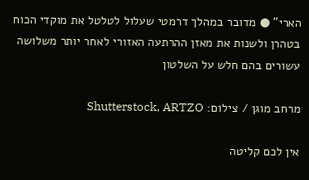הארי" ● מדובר במהלך דרמטי שעלול לטלטל את מוקדי הכוח בטהרן ולשנות את מאזן ההרתעה האזורי לאחר יותר משלושה עשורים בהם חלש על השלטון

מרחב מוגן / צילום: Shutterstock, ARTZO

אין לכם קליטה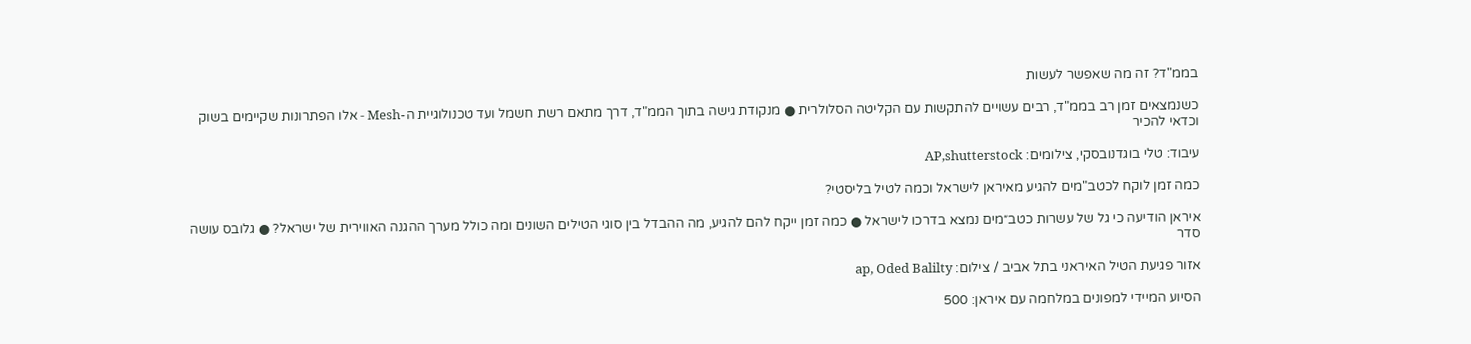בממ"ד? זה מה שאפשר לעשות

כשנמצאים זמן רב בממ"ד, רבים עשויים להתקשות עם הקליטה הסלולרית ● מנקודת גישה בתוך הממ"ד, דרך מתאם רשת חשמל ועד טכנולוגיית ה-Mesh - אלו הפתרונות שקיימים בשוק וכדאי להכיר

עיבוד: טלי בוגדנובסקי, צילומים: AP,shutterstock

כמה זמן לוקח לכטב"מים להגיע מאיראן לישראל וכמה לטיל בליסטי?

איראן הודיעה כי גל של עשרות כטב״מים נמצא בדרכו לישראל ● כמה זמן ייקח להם להגיע, מה ההבדל בין סוגי הטילים השונים ומה כולל מערך ההגנה האווירית של ישראל? ● גלובס עושה סדר

אזור פגיעת הטיל האיראני בתל אביב / צילום: ap, Oded Balilty

הסיוע המיידי למפונים במלחמה עם איראן: 500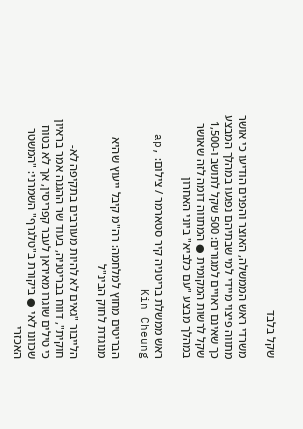שקל בלבד

משרדי ראש הממשלה, האוצר והפנים הודיעו כי אושר מתווה פיצוי מיידי למי שבתיהם נפגעו במהלך המבצע כך שאינם ראויים למגורים: 500 שקל לתושב ו-1,500 שקל לרשות המקומית ● המתווה דומה לזה שאושר במהלך מבצע "עם כלביא" ביוני האחרון

ראש ממשלת בריטניה קיר סטארמר / צילום: ap, Kin Cheung

הבריטים מחוץ למלחמה: רה"מ קיבל ייעוץ שהיא מנוגדת לחוק הבינ"ל

הלייבור "גאים לא להיות מעורבים בתקיפה לא-חוקית", דווח בבריטניה, בעוד שר ההגנה אמר בראיון כי טילים שוגרו מאיראן לעבר קפריסין, אך לא בטוח שכוונו לאי ● ביקורת ב"טלגרף" השמרני: "המשטר האכזרי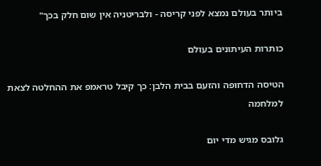ביותר בעולם נמצא לפני קריסה - ולבריטניה אין שום חלק בכך"

כותרות העיתונים בעולם

הטיסה הדחופה והזעם בבית הלבן: כך קיבל טראמפ את ההחלטה לצאת למלחמה

גלובס מגיש מדי יום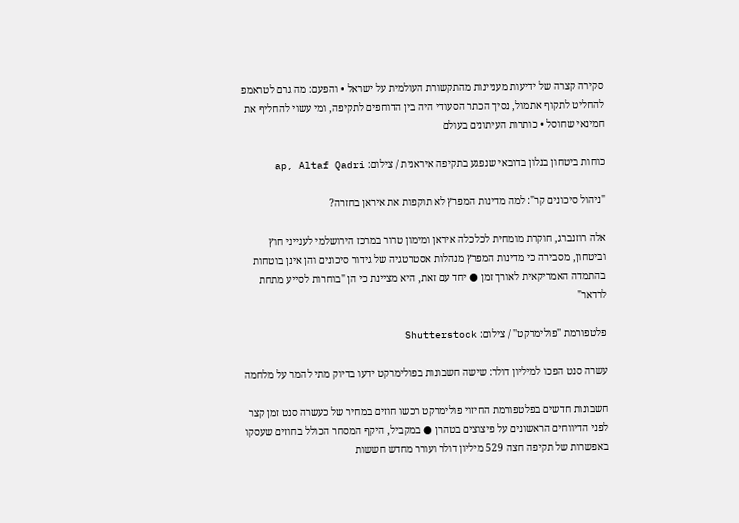סקירה קצרה של ידיעות מעניינות מהתקשורת העולמית על ישראל • והפעם: מה גרם לטראמפ להחליט לתקוף אתמול, נסיך הכתר הסעודי היה בין הדוחפים לתקיפה, ומי עשוי להחליף את חמינאי שחוסל • כותרות העיתונים בעולם

כוחות ביטחון בנלון בדובאי שנפגע בתקיפה איראנית / צילום: ap, Altaf Qadri

"ניהול סיכונים קר": למה מדינות המפרץ לא תוקפות את איראן בחזרה?

אלה רוזנברג, חוקרת מומחית לכלכלה איראן ומימון טרור במרכז הירושלמי לענייני חוץ וביטחון, מסבירה כי מדינות המפרץ מנהלות אסטרטגיה של גידור סיכונים והן אינן בוטחות בהתמדה האמריקאית לאורך זמן ● יחד עם זאת, היא מציינת כי הן "בוחרות לסייע מתחת לרדאר"

פלטפורמת ''פולימרקט'' / צילום: Shutterstock

עשרה סנט הפכו למיליון דולר: שישה חשבונות בפולימרקט ידעו בדיוק מתי להמר על מלחמה

חשבונות חדשים בפלטפורמת החיזוי פולימרקט רכשו חוזים במחיר של כעשרה סנט זמן קצר לפני הדיווחים הראשונים על פיצוצים בטהרן ● במקביל, היקף המסחר הכולל בחוזים שעסקו באפשרות של תקיפה חצה 529 מיליון דולר ועורר מחדש חששות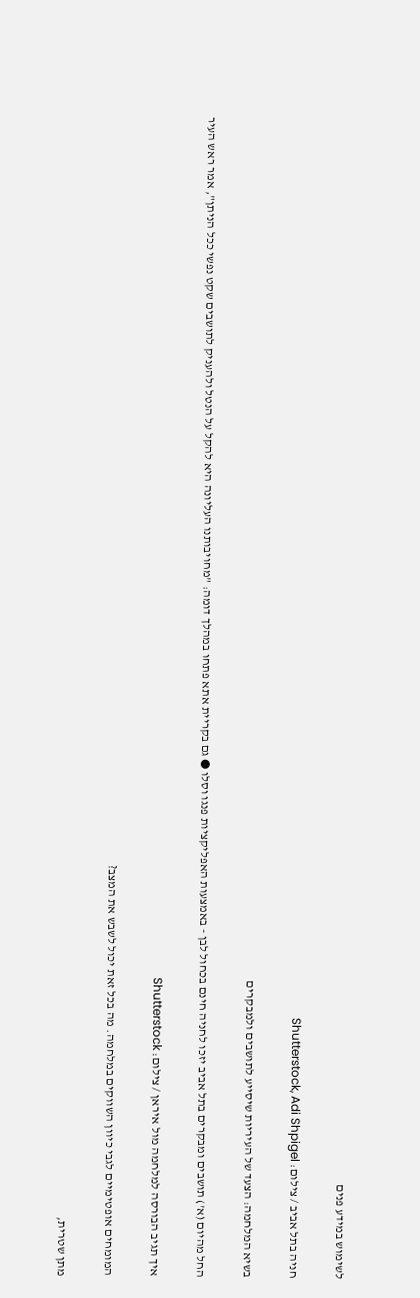לשימוש במידע פנים

חניה בתל אביב / צילום: Shutterstock, Adi Shpigel

בשיא המלחמה: הצעד של העיריות שיסייע לתושבים ולמבקרים

החל מהיום (א') תושבים ומבקרים בתל אביב יזכו לחניה חינם בכחול לבן - באמצעות האפליקציות פנגו וסלו ● גם בקריית אתא פתחו במהלך דומה: "מחויבותנו העליונה היא להקל על הנטל ולהעניק לתושבים שקט נפשי ככל הניתן", אמר ראש העיר

איך תגיב הבורסה למלחמה מול איראן / צילום: Shutterstock

המומחים אופטימיים לגבי כיוון השווקים במלחמה. מה בכל זאת יכול לשבש את המצב?

מתן שטרית,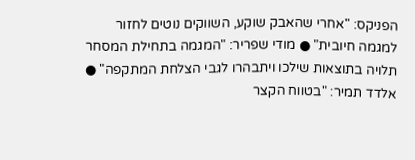הפניקס: "אחרי שהאבק שוקע, השווקים נוטים לחזור למגמה חיובית" ● מודי שפריר: "המגמה בתחילת המסחר תלויה בתוצאות שילכו ויתבהרו לגבי הצלחת המתקפה" ● אלדד תמיר: "בטווח הקצר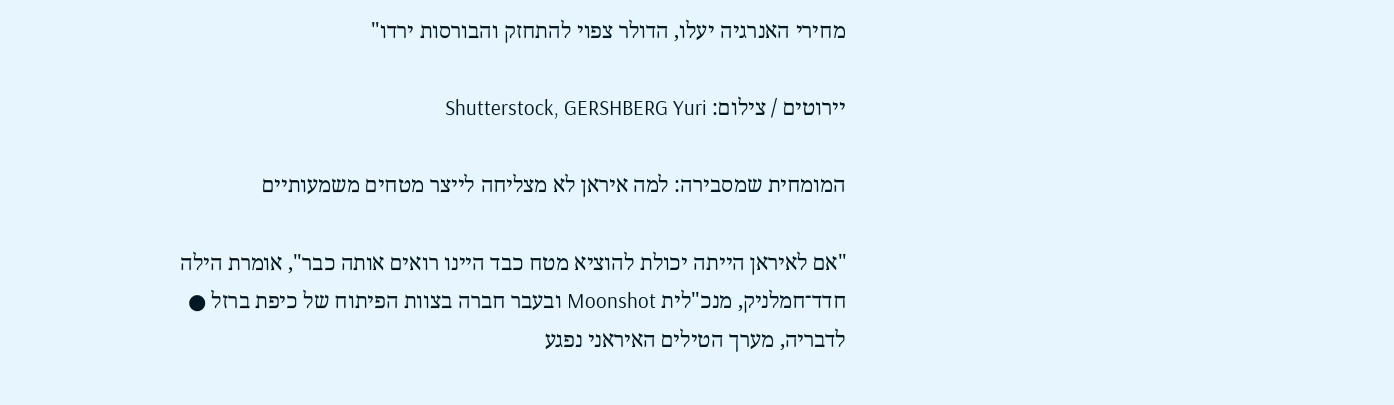מחירי האנרגיה יעלו, הדולר צפוי להתחזק והבורסות ירדו"

יירוטים / צילום: Shutterstock, GERSHBERG Yuri

המומחית שמסבירה: למה איראן לא מצליחה לייצר מטחים משמעותיים

"אם לאיראן הייתה יכולת להוציא מטח כבד היינו רואים אותה כבר", אומרת הילה חדד־חמלניק, מנכ"לית Moonshot ובעבר חברה בצוות הפיתוח של כיפת ברזל ● לדבריה, מערך הטילים האיראני נפגע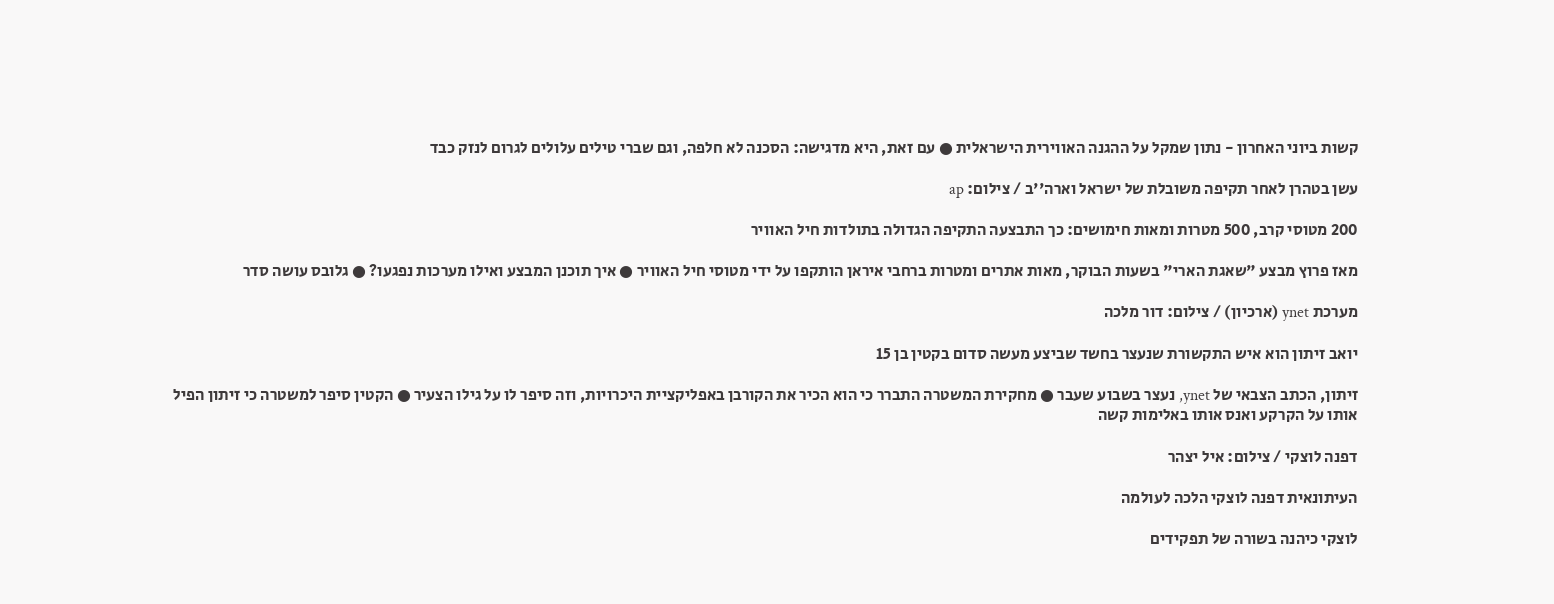קשות ביוני האחרון - נתון שמקל על ההגנה האווירית הישראלית ● עם זאת, היא מדגישה: הסכנה לא חלפה, וגם שברי טילים עלולים לגרום לנזק כבד

עשן בטהרן לאחר תקיפה משובלת של ישראל וארה''ב / צילום: ap

200 מטוסי קרב, 500 מטרות ומאות חימושים: כך התבצעה התקיפה הגדולה בתולדות חיל האוויר

מאז פרוץ מבצע "שאגת הארי" בשעות הבוקר, מאות אתרים ומטרות ברחבי איראן הותקפו על ידי מטוסי חיל האוויר ● איך תוכנן המבצע ואילו מערכות נפגעו? ● גלובס עושה סדר

מערכת ynet (ארכיון) / צילום: דור מלכה

יואב זיתון הוא איש התקשורת שנעצר בחשד שביצע מעשה סדום בקטין בן 15

זיתון, הכתב הצבאי של ynet, נעצר בשבוע שעבר ● מחקירת המשטרה התברר כי הוא הכיר את הקורבן באפליקציית היכרויות, וזה סיפר לו על גילו הצעיר ● הקטין סיפר למשטרה כי זיתון הפיל אותו על הקרקע ואנס אותו באלימות קשה

דפנה לוצקי / צילום: איל יצהר

העיתונאית דפנה לוצקי הלכה לעולמה

לוצקי כיהנה בשורה של תפקידים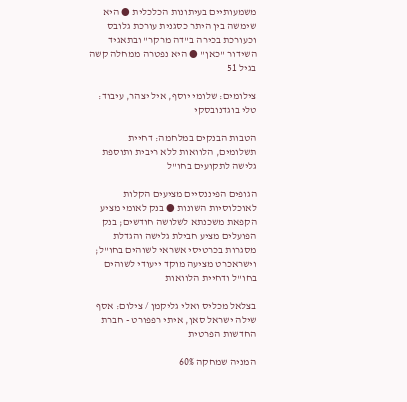משמעותיים בעיתונות הכלכלית ● היא שימשה בין היתר כסגנית עורכת גלובס וכעורכת בכירה ב"דה מרקר" ובתאגיד השידור "כאן" ● היא נפטרה ממחלה קשה בגיל 51

צילומים: שלומי יוסף, איל יצהר, עיבוד: טלי בוגדנובסקי

הטבות הבנקים במלחמה: דחיית תשלומים, הלוואות ללא ריבית ותוספת גלישה לתקועים בחו"ל

הגופים הפיננסיים מציעים הקלות לאוכלוסיות השונות ● בנק לאומי מציע הקפאת משכנתא לשלושה חודשים; בנק הפועלים מציע חבילת גלישה והגדלת מסגרות בכרטיסי אשראי לשוהים בחו"ל; וישראכרט מציעה מוקד ייעודי לשוהים בחו"ל ודחיית הלוואות

בצלאל מכליס ואלי גליקמן / צילום: אסף שילה ישראל סאן, איתי רפפורט - חברת החדשות הפרטית

המניה שמחקה 60%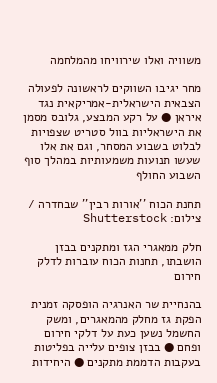משוויה ואלו שירוויחו מהמלחמה

מחר יגיבו השווקים לראשונה לפעולה הצבאית הישראלית-אמריקאית נגד איראן ● על רקע המבצע, גלובס מסמן את הישראליות בוול סטריט שצפויות לבלוט בשבוע המסחר, וגם את אלו שעשו תנועות משמעותיות במהלך סוף השבוע החולף

תחנת הכוח ''אורות רבין'' שבחדרה / צילום: Shutterstock

חלק ממאגרי הגז ומתקנים בבזן הושבתו, תחנות הכוח עוברות לדלק חירום

בהנחיית שר האנרגיה הופסקה זמנית הפקת גז מחלק מהמאגרים, ומשק החשמל נשען כעת על דלקי חירום ופחם ● בבזן צופים עלייה בפליטות בעקבות הדממת מתקנים ● היחידות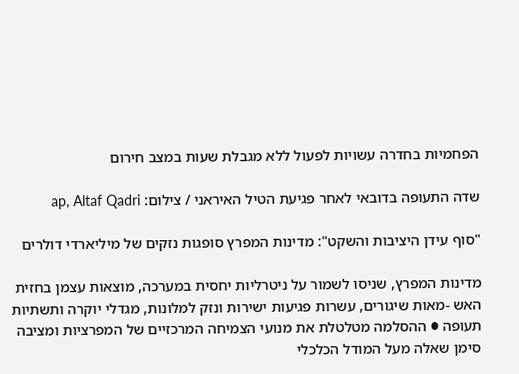הפחמיות בחדרה עשויות לפעול ללא מגבלת שעות במצב חירום

שדה התעופה בדובאי לאחר פגיעת הטיל האיראני / צילום: ap, Altaf Qadri

"סוף עידן היציבות והשקט": מדינות המפרץ סופגות נזקים של מיליארדי דולרים

מדינות המפרץ, שניסו לשמור על ניטרליות יחסית במערכה, מוצאות עצמן בחזית האש -מאות שיגורים, עשרות פגיעות ישירות ונזק למלונות, מגדלי יוקרה ותשתיות תעופה ● ההסלמה מטלטלת את מנועי הצמיחה המרכזיים של המפרציות ומציבה סימן שאלה מעל המודל הכלכלי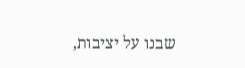שבנו על יציבות,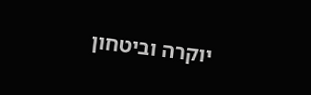יוקרה וביטחון